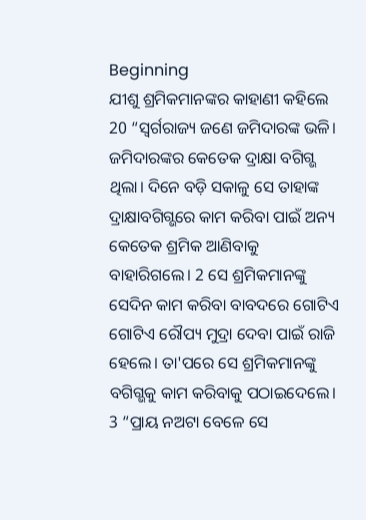Beginning
ଯୀଶୁ ଶ୍ରମିକମାନଙ୍କର କାହାଣୀ କହିଲେ
20 “ସ୍ୱର୍ଗରାଜ୍ୟ ଜଣେ ଜମିଦାରଙ୍କ ଭଳି। ଜମିଦାରଙ୍କର କେତେକ ଦ୍ରାକ୍ଷା ବଗିଗ୍ଭ ଥିଲା। ଦିନେ ବଡ଼ି ସକାଳୁ ସେ ତାହାଙ୍କ ଦ୍ରାକ୍ଷାବଗିଗ୍ଭରେ କାମ କରିବା ପାଇଁ ଅନ୍ୟ କେତେକ ଶ୍ରମିକ ଆଣିବାକୁ ବାହାରିଗଲେ। 2 ସେ ଶ୍ରମିକମାନଙ୍କୁ ସେଦିନ କାମ କରିବା ବାବଦରେ ଗୋଟିଏ ଗୋଟିଏ ରୌପ୍ୟ ମୁଦ୍ରା ଦେବା ପାଇଁ ରାଜି ହେଲେ। ତା'ପରେ ସେ ଶ୍ରମିକମାନଙ୍କୁ ବଗିଗ୍ଭକୁ କାମ କରିବାକୁ ପଠାଇଦେଲେ।
3 “ପ୍ରାୟ ନଅଟା ବେଳେ ସେ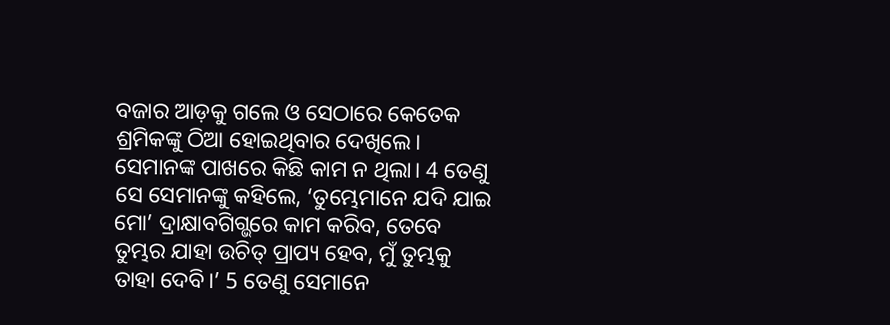ବଜାର ଆଡ଼କୁ ଗଲେ ଓ ସେଠାରେ କେତେକ ଶ୍ରମିକଙ୍କୁ ଠିଆ ହୋଇଥିବାର ଦେଖିଲେ। ସେମାନଙ୍କ ପାଖରେ କିଛି କାମ ନ ଥିଲା। 4 ତେଣୁ ସେ ସେମାନଙ୍କୁ କହିଲେ, ‘ତୁମ୍ଭେମାନେ ଯଦି ଯାଇ ମୋ’ ଦ୍ରାକ୍ଷାବଗିଗ୍ଭରେ କାମ କରିବ, ତେବେ ତୁମ୍ଭର ଯାହା ଉଚିତ୍ ପ୍ରାପ୍ୟ ହେବ, ମୁଁ ତୁମ୍ଭକୁ ତାହା ଦେବି।’ 5 ତେଣୁ ସେମାନେ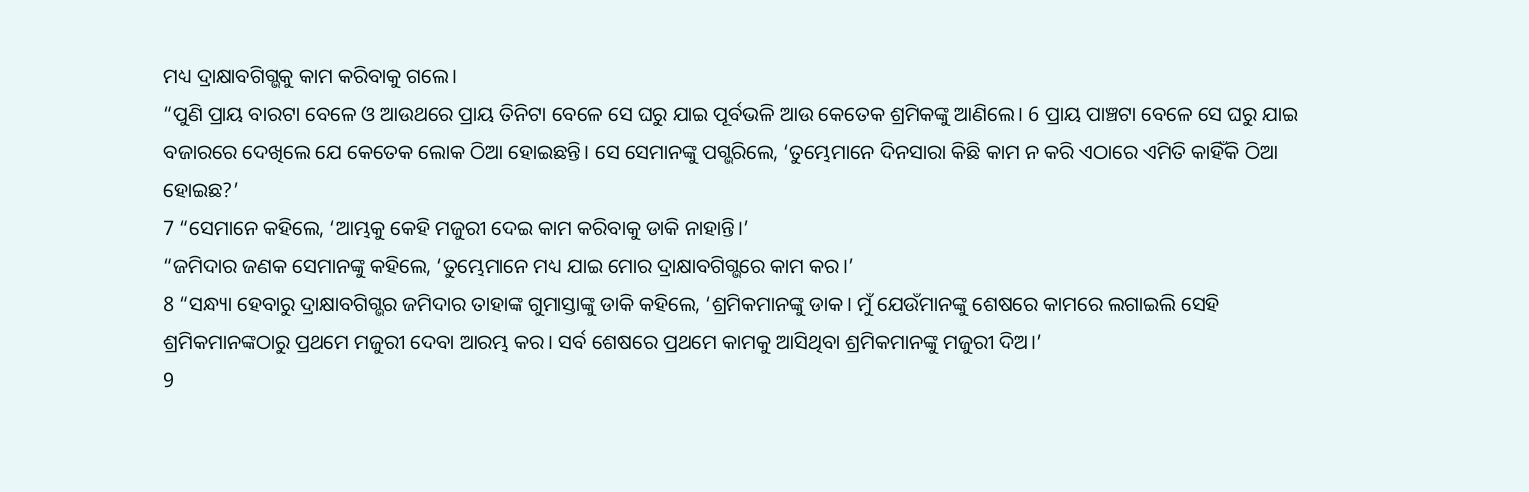ମଧ୍ୟ ଦ୍ରାକ୍ଷାବଗିଗ୍ଭକୁ କାମ କରିବାକୁ ଗଲେ।
“ପୁଣି ପ୍ରାୟ ବାରଟା ବେଳେ ଓ ଆଉଥରେ ପ୍ରାୟ ତିନିଟା ବେଳେ ସେ ଘରୁ ଯାଇ ପୂର୍ବଭଳି ଆଉ କେତେକ ଶ୍ରମିକଙ୍କୁ ଆଣିଲେ। 6 ପ୍ରାୟ ପାଞ୍ଚଟା ବେଳେ ସେ ଘରୁ ଯାଇ ବଜାରରେ ଦେଖିଲେ ଯେ କେତେକ ଲୋକ ଠିଆ ହୋଇଛନ୍ତି। ସେ ସେମାନଙ୍କୁ ପଗ୍ଭରିଲେ, ‘ତୁମ୍ଭେମାନେ ଦିନସାରା କିଛି କାମ ନ କରି ଏଠାରେ ଏମିତି କାହିଁକି ଠିଆ ହୋଇଛ?’
7 “ସେମାନେ କହିଲେ, ‘ଆମ୍ଭକୁ କେହି ମଜୁରୀ ଦେଇ କାମ କରିବାକୁ ଡାକି ନାହାନ୍ତି।’
“ଜମିଦାର ଜଣକ ସେମାନଙ୍କୁ କହିଲେ, ‘ତୁମ୍ଭେମାନେ ମଧ୍ୟ ଯାଇ ମୋର ଦ୍ରାକ୍ଷାବଗିଗ୍ଭରେ କାମ କର।’
8 “ସନ୍ଧ୍ୟା ହେବାରୁ ଦ୍ରାକ୍ଷାବଗିଗ୍ଭର ଜମିଦାର ତାହାଙ୍କ ଗୁମାସ୍ତାଙ୍କୁ ଡାକି କହିଲେ, ‘ଶ୍ରମିକମାନଙ୍କୁ ଡାକ। ମୁଁ ଯେଉଁମାନଙ୍କୁ ଶେଷରେ କାମରେ ଲଗାଇଲି ସେହି ଶ୍ରମିକମାନଙ୍କଠାରୁ ପ୍ରଥମେ ମଜୁରୀ ଦେବା ଆରମ୍ଭ କର। ସର୍ବ ଶେଷରେ ପ୍ରଥମେ କାମକୁ ଆସିଥିବା ଶ୍ରମିକମାନଙ୍କୁ ମଜୁରୀ ଦିଅ।’
9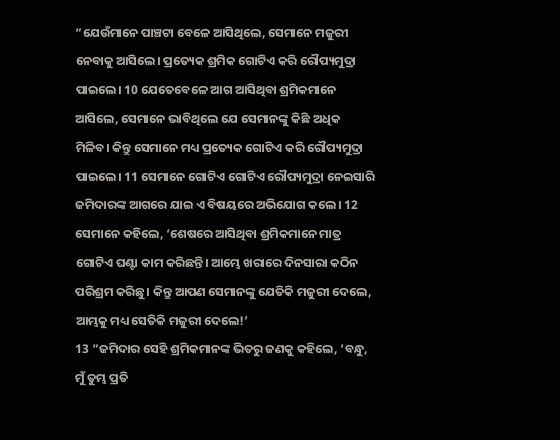“ଯେଉଁମାନେ ପାଞ୍ଚଟା ବେଳେ ଆସିଥିଲେ, ସେମାନେ ମଜୁରୀ ନେବାକୁ ଆସିଲେ। ପ୍ରତ୍ୟେକ ଶ୍ରମିକ ଗୋଟିଏ କରି ରୌପ୍ୟମୁଦ୍ରା ପାଇଲେ। 10 ଯେତେବେଳେ ଆଗ ଆସିଥିବା ଶ୍ରମିକମାନେ ଆସିଲେ, ସେମାନେ ଭାବିଥିଲେ ଯେ ସେମାନଙ୍କୁ କିଛି ଅଧିକ ମିଳିବ। କିନ୍ତୁ ସେମାନେ ମଧ୍ୟ ପ୍ରତ୍ୟେକ ଗୋଟିଏ କରି ରୌପ୍ୟମୁଦ୍ରା ପାଇଲେ। 11 ସେମାନେ ଗୋଟିଏ ଗୋଟିଏ ରୌପ୍ୟମୁଦ୍ରା ନେଇସାରି ଜମିଦାରଙ୍କ ଆଗରେ ଯାଇ ଏ ବିଷୟରେ ଅଭିଯୋଗ କଲେ। 12 ସେମାନେ କହିଲେ, ‘ଶେଷରେ ଆସିଥିବା ଶ୍ରମିକମାନେ ମାତ୍ର ଗୋଟିଏ ଘଣ୍ଟା କାମ କରିଛନ୍ତି। ଆମ୍ଭେ ଖରାରେ ଦିନସାରା କଠିନ ପରିଶ୍ରମ କରିଛୁ। କିନ୍ତୁ ଆପଣ ସେମାନଙ୍କୁ ଯେତିକି ମଜୁରୀ ଦେଲେ, ଆମ୍ଭକୁ ମଧ୍ୟ ସେତିକି ମଜୁରୀ ଦେଲେ!’
13 “ଜମିଦାର ସେହି ଶ୍ରମିକମାନଙ୍କ ଭିତରୁ ଜଣକୁ କହିଲେ, ‘ବନ୍ଧୁ, ମୁଁ ତୁମ୍ଭ ପ୍ରତି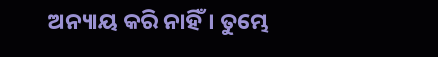ଅନ୍ୟାୟ କରି ନାହିଁ। ତୁମ୍ଭେ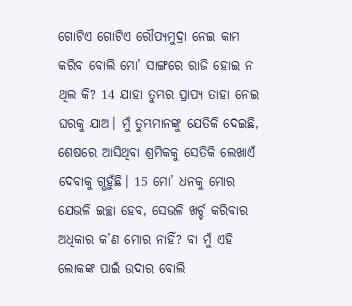ଗୋଟିଏ ଗୋଟିଏ ରୌପ୍ୟମୁଦ୍ରା ନେଇ କାମ କରିବ ବୋଲି ମୋ’ ସାଙ୍ଗରେ ରାଜି ହୋଇ ନ ଥିଲ କି? 14 ଯାହା ତୁମ୍ଭର ପ୍ରାପ୍ୟ ତାହା ନେଇ ଘରକୁ ଯାଅ। ମୁଁ ତୁମ୍ଭମାନଙ୍କୁ ଯେତିକି ଦେଇଛି, ଶେଷରେ ଆସିଥିବା ଶ୍ରମିକକୁ ସେତିକି ଲେଖାଏଁ ଦେବାକୁ ଗ୍ଭହୁଁଛି। 15 ମୋ’ ଧନକୁ ମୋର ଯେଭଳି ଇଚ୍ଛା ହେବ, ସେଭଳି ଖର୍ଚ୍ଚ କରିବାର ଅଧିକାର କ’ଣ ମୋର ନାହିଁ? ବା ମୁଁ ଏହି ଲୋକଙ୍କ ପାଇଁ ଉଦାର ବୋଲି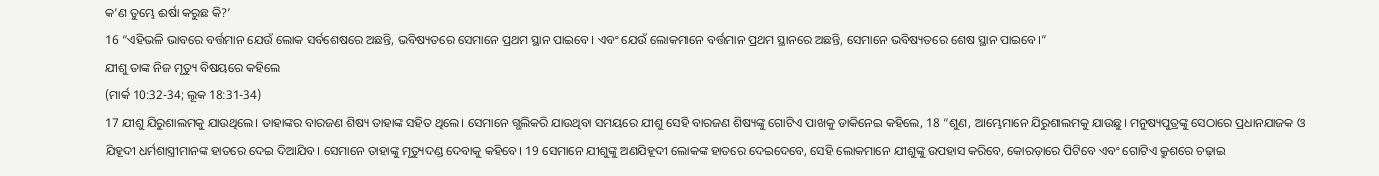କ’ଣ ତୁମ୍ଭେ ଈର୍ଷା କରୁଛ କି?’
16 “ଏହିଭଳି ଭାବରେ ବର୍ତ୍ତମାନ ଯେଉଁ ଲୋକ ସର୍ବଶେଷରେ ଅଛନ୍ତି, ଭବିଷ୍ୟତରେ ସେମାନେ ପ୍ରଥମ ସ୍ଥାନ ପାଇବେ। ଏବଂ ଯେଉଁ ଲୋକମାନେ ବର୍ତ୍ତମାନ ପ୍ରଥମ ସ୍ଥାନରେ ଅଛନ୍ତି, ସେମାନେ ଭବିଷ୍ୟତରେ ଶେଷ ସ୍ଥାନ ପାଇବେ।”
ଯୀଶୁ ତାଙ୍କ ନିଜ ମୃତ୍ୟୁ ବିଷୟରେ କହିଲେ
(ମାର୍କ 10:32-34; ଲୂକ 18:31-34)
17 ଯୀଶୁ ଯିରୁଶାଲମକୁ ଯାଉଥିଲେ। ତାହାଙ୍କର ବାରଜଣ ଶିଷ୍ୟ ତାହାଙ୍କ ସହିତ ଥିଲେ। ସେମାନେ ଗ୍ଭଲିକରି ଯାଉଥିବା ସମୟରେ ଯୀଶୁ ସେହି ବାରଜଣ ଶିଷ୍ୟଙ୍କୁ ଗୋଟିଏ ପାଖକୁ ଡାକିନେଇ କହିଲେ, 18 “ଶୁଣ, ଆମ୍ଭେମାନେ ଯିରୁଶାଲମକୁ ଯାଉଛୁ। ମନୁଷ୍ୟପୁତ୍ରଙ୍କୁ ସେଠାରେ ପ୍ରଧାନଯାଜକ ଓ ଯିହୂଦୀ ଧର୍ମଶାସ୍ତ୍ରୀମାନଙ୍କ ହାତରେ ଦେଇ ଦିଆଯିବ। ସେମାନେ ତାହାଙ୍କୁ ମୃତ୍ୟୁଦଣ୍ଡ ଦେବାକୁ କହିବେ। 19 ସେମାନେ ଯୀଶୁଙ୍କୁ ଅଣଯିହୂଦୀ ଲୋକଙ୍କ ହାତରେ ଦେଇଦେବେ, ସେହି ଲୋକମାନେ ଯୀଶୁଙ୍କୁ ଉପହାସ କରିବେ, କୋରଡ଼ାରେ ପିଟିବେ ଏବଂ ଗୋଟିଏ କ୍ରୁଶରେ ଚଢ଼ାଇ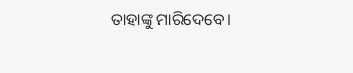ତାହାଙ୍କୁ ମାରିଦେବେ।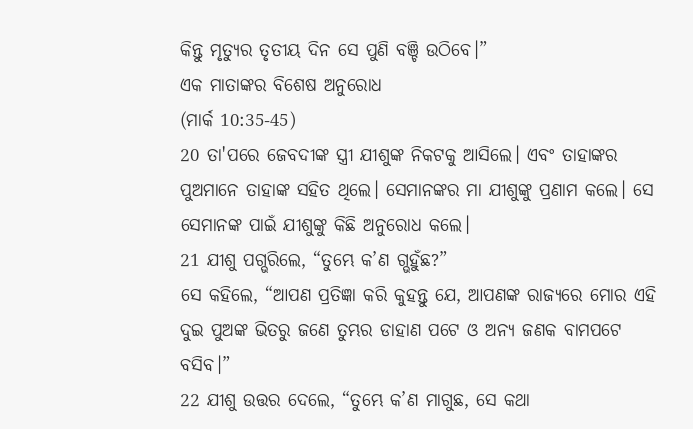କିନ୍ତୁ ମୃତ୍ୟୁର ତୃତୀୟ ଦିନ ସେ ପୁଣି ବଞ୍ଚି ଉଠିବେ।”
ଏକ ମାତାଙ୍କର ବିଶେଷ ଅନୁରୋଧ
(ମାର୍କ 10:35-45)
20 ତା'ପରେ ଜେବଦୀଙ୍କ ସ୍ତ୍ରୀ ଯୀଶୁଙ୍କ ନିକଟକୁ ଆସିଲେ। ଏବଂ ତାହାଙ୍କର ପୁଅମାନେ ତାହାଙ୍କ ସହିତ ଥିଲେ। ସେମାନଙ୍କର ମା ଯୀଶୁଙ୍କୁ ପ୍ରଣାମ କଲେ। ସେ ସେମାନଙ୍କ ପାଇଁ ଯୀଶୁଙ୍କୁ କିଛି ଅନୁରୋଧ କଲେ।
21 ଯୀଶୁ ପଗ୍ଭରିଲେ, “ତୁମ୍ଭେ କ’ଣ ଗ୍ଭହୁଁଛ?”
ସେ କହିଲେ, “ଆପଣ ପ୍ରତିଜ୍ଞା କରି କୁହନ୍ତୁ ଯେ, ଆପଣଙ୍କ ରାଜ୍ୟରେ ମୋର ଏହି ଦୁଇ ପୁଅଙ୍କ ଭିତରୁ ଜଣେ ତୁମ୍ଭର ଡାହାଣ ପଟେ ଓ ଅନ୍ୟ ଜଣକ ବାମପଟେ ବସିବ।”
22 ଯୀଶୁ ଉତ୍ତର ଦେଲେ, “ତୁମ୍ଭେ କ’ଣ ମାଗୁଛ, ସେ କଥା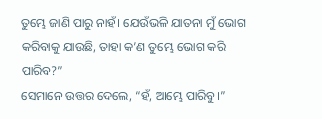ତୁମ୍ଭେ ଜାଣି ପାରୁ ନାହଁ। ଯେଉଁଭଳି ଯାତନା ମୁଁ ଭୋଗ କରିବାକୁ ଯାଉଛି, ତାହା କ’ଣ ତୁମ୍ଭେ ଭୋଗ କରି ପାରିବ?”
ସେମାନେ ଉତ୍ତର ଦେଲେ, “ହଁ, ଆମ୍ଭେ ପାରିବୁ।”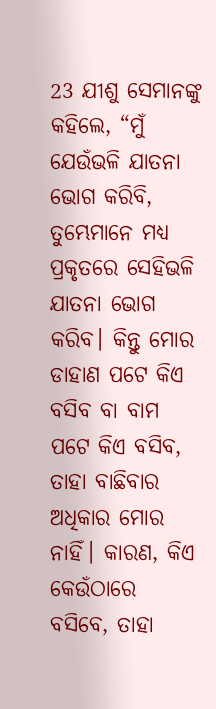23 ଯୀଶୁ ସେମାନଙ୍କୁ କହିଲେ, “ମୁଁ ଯେଉଁଭଳି ଯାତନା ଭୋଗ କରିବି, ତୁମ୍ଭେମାନେ ମଧ୍ୟ ପ୍ରକୃତରେ ସେହିଭଳି ଯାତନା ଭୋଗ କରିବ। କିନ୍ତୁ ମୋର ଡାହାଣ ପଟେ କିଏ ବସିବ ବା ବାମ ପଟେ କିଏ ବସିବ, ତାହା ବାଛିବାର ଅଧିକାର ମୋର ନାହିଁ। କାରଣ, କିଏ କେଉଁଠାରେ ବସିବେ, ତାହା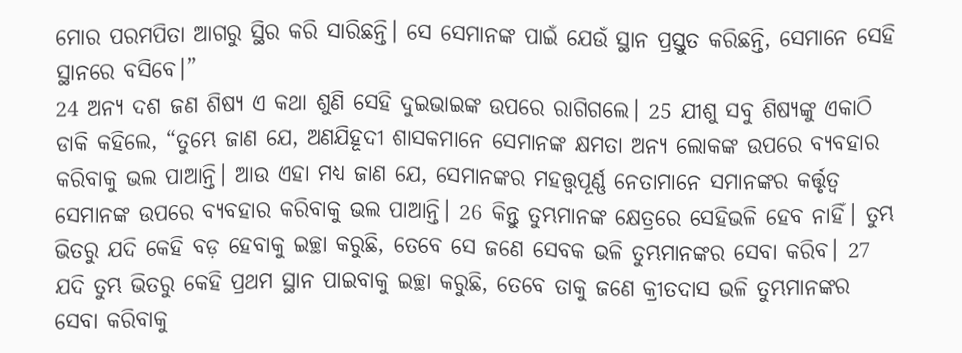ମୋର ପରମପିତା ଆଗରୁ ସ୍ଥିର କରି ସାରିଛନ୍ତି। ସେ ସେମାନଙ୍କ ପାଇଁ ଯେଉଁ ସ୍ଥାନ ପ୍ରସ୍ତୁତ କରିଛନ୍ତି, ସେମାନେ ସେହି ସ୍ଥାନରେ ବସିବେ।”
24 ଅନ୍ୟ ଦଶ ଜଣ ଶିଷ୍ୟ ଏ କଥା ଶୁଣି ସେହି ଦୁଇଭାଇଙ୍କ ଉପରେ ରାଗିଗଲେ। 25 ଯୀଶୁ ସବୁ ଶିଷ୍ୟଙ୍କୁ ଏକାଠି ଡାକି କହିଲେ, “ତୁମ୍ଭେ ଜାଣ ଯେ, ଅଣଯିହୂଦୀ ଶାସକମାନେ ସେମାନଙ୍କ କ୍ଷମତା ଅନ୍ୟ ଲୋକଙ୍କ ଉପରେ ବ୍ୟବହାର କରିବାକୁ ଭଲ ପାଆନ୍ତି। ଆଉ ଏହା ମଧ୍ୟ ଜାଣ ଯେ, ସେମାନଙ୍କର ମହତ୍ତ୍ୱପୂର୍ଣ୍ଣ ନେତାମାନେ ସମାନଙ୍କର କର୍ତ୍ତୃତ୍ୱ ସେମାନଙ୍କ ଉପରେ ବ୍ୟବହାର କରିବାକୁ ଭଲ ପାଆନ୍ତି। 26 କିନ୍ତୁ ତୁମ୍ଭମାନଙ୍କ କ୍ଷେତ୍ରରେ ସେହିଭଳି ହେବ ନାହିଁ। ତୁମ୍ଭ ଭିତରୁ ଯଦି କେହି ବଡ଼ ହେବାକୁ ଇଚ୍ଛା କରୁଛି, ତେବେ ସେ ଜଣେ ସେବକ ଭଳି ତୁମ୍ଭମାନଙ୍କର ସେବା କରିବ। 27 ଯଦି ତୁମ୍ଭ ଭିତରୁ କେହି ପ୍ରଥମ ସ୍ଥାନ ପାଇବାକୁ ଇଚ୍ଛା କରୁଛି, ତେବେ ତାକୁ ଜଣେ କ୍ରୀତଦାସ ଭଳି ତୁମ୍ଭମାନଙ୍କର ସେବା କରିବାକୁ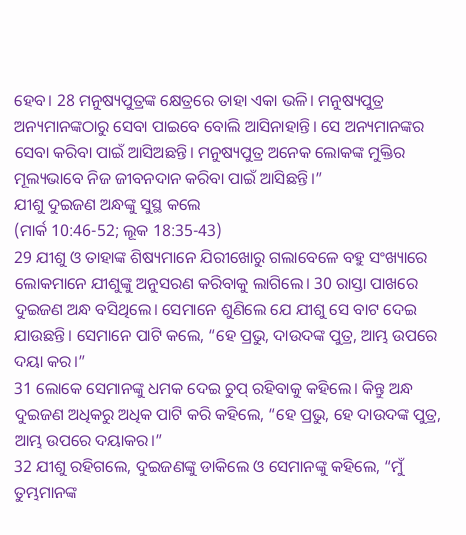ହେବ। 28 ମନୁଷ୍ୟପୁତ୍ରଙ୍କ କ୍ଷେତ୍ରରେ ତାହା ଏକା ଭଳି। ମନୁଷ୍ୟପୁତ୍ର ଅନ୍ୟମାନଙ୍କଠାରୁ ସେବା ପାଇବେ ବୋଲି ଆସିନାହାନ୍ତି। ସେ ଅନ୍ୟମାନଙ୍କର ସେବା କରିବା ପାଇଁ ଆସିଅଛନ୍ତି। ମନୁଷ୍ୟପୁତ୍ର ଅନେକ ଲୋକଙ୍କ ମୁକ୍ତିର ମୂଲ୍ୟଭାବେ ନିଜ ଜୀବନଦାନ କରିବା ପାଇଁ ଆସିଛନ୍ତି।”
ଯୀଶୁ ଦୁଇଜଣ ଅନ୍ଧଙ୍କୁ ସୁସ୍ଥ କଲେ
(ମାର୍କ 10:46-52; ଲୂକ 18:35-43)
29 ଯୀଶୁ ଓ ତାହାଙ୍କ ଶିଷ୍ୟମାନେ ଯିରୀଖୋରୁ ଗଲାବେଳେ ବହୁ ସଂଖ୍ୟାରେ ଲୋକମାନେ ଯୀଶୁଙ୍କୁ ଅନୁସରଣ କରିବାକୁ ଲାଗିଲେ। 30 ରାସ୍ତା ପାଖରେ ଦୁଇଜଣ ଅନ୍ଧ ବସିଥିଲେ। ସେମାନେ ଶୁଣିଲେ ଯେ ଯୀଶୁ ସେ ବାଟ ଦେଇ ଯାଉଛନ୍ତି। ସେମାନେ ପାଟି କଲେ, “ହେ ପ୍ରଭୁ, ଦାଉଦଙ୍କ ପୁତ୍ର, ଆମ୍ଭ ଉପରେ ଦୟା କର।”
31 ଲୋକେ ସେମାନଙ୍କୁ ଧମକ ଦେଇ ଚୁପ୍ ରହିବାକୁ କହିଲେ। କିନ୍ତୁ ଅନ୍ଧ ଦୁଇଜଣ ଅଧିକରୁ ଅଧିକ ପାଟି କରି କହିଲେ, “ହେ ପ୍ରଭୁ, ହେ ଦାଉଦଙ୍କ ପୁତ୍ର, ଆମ୍ଭ ଉପରେ ଦୟାକର।”
32 ଯୀଶୁ ରହିଗଲେ, ଦୁଇଜଣଙ୍କୁ ଡାକିଲେ ଓ ସେମାନଙ୍କୁ କହିଲେ, “ମୁଁ ତୁମ୍ଭମାନଙ୍କ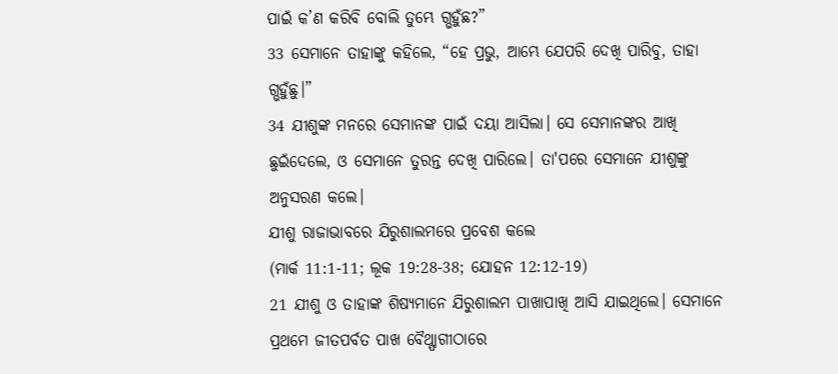ପାଇଁ କ’ଣ କରିବି ବୋଲି ତୁମ୍ଭେ ଗ୍ଭହୁଁଛ?”
33 ସେମାନେ ତାହାଙ୍କୁ କହିଲେ, “ହେ ପ୍ରଭୁ, ଆମ୍ଭେ ଯେପରି ଦେଖି ପାରିବୁ, ତାହା ଗ୍ଭହୁଁଛୁ।”
34 ଯୀଶୁଙ୍କ ମନରେ ସେମାନଙ୍କ ପାଇଁ ଦୟା ଆସିଲା। ସେ ସେମାନଙ୍କର ଆଖି ଛୁଇଁଦେଲେ, ଓ ସେମାନେ ତୁରନ୍ତ ଦେଖି ପାରିଲେ। ତା'ପରେ ସେମାନେ ଯୀଶୁଙ୍କୁ ଅନୁସରଣ କଲେ।
ଯୀଶୁ ରାଜାଭାବରେ ଯିରୁଶାଲମରେ ପ୍ରବେଶ କଲେ
(ମାର୍କ 11:1-11; ଲୂକ 19:28-38; ଯୋହନ 12:12-19)
21 ଯୀଶୁ ଓ ତାହାଙ୍କ ଶିଷ୍ୟମାନେ ଯିରୁଶାଲମ ପାଖାପାଖି ଆସି ଯାଇଥିଲେ। ସେମାନେ ପ୍ରଥମେ ଜୀତପର୍ବତ ପାଖ ବୈଥ୍ଫାଗୀଠାରେ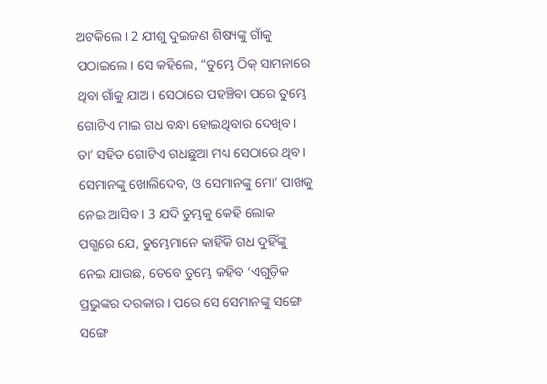ଅଟକିଲେ। 2 ଯୀଶୁ ଦୁଇଜଣ ଶିଷ୍ୟଙ୍କୁ ଗାଁକୁ ପଠାଇଲେ। ସେ କହିଲେ, “ତୁମ୍ଭେ ଠିକ୍ ସାମନାରେ ଥିବା ଗାଁକୁ ଯାଅ। ସେଠାରେ ପହଞ୍ଚିବା ପରେ ତୁମ୍ଭେ ଗୋଟିଏ ମାଇ ଗଧ ବନ୍ଧା ହୋଇଥିବାର ଦେଖିବ। ତା’ ସହିତ ଗୋଟିଏ ଗଧଛୁଆ ମଧ୍ୟ ସେଠାରେ ଥିବ। ସେମାନଙ୍କୁ ଖୋଲିଦେବ, ଓ ସେମାନଙ୍କୁ ମୋ’ ପାଖକୁ ନେଇ ଆସିବ। 3 ଯଦି ତୁମ୍ଭକୁ କେହି ଲୋକ ପଗ୍ଭରେ ଯେ, ତୁମ୍ଭେମାନେ କାହିଁକି ଗଧ ଦୁହିଁଙ୍କୁ ନେଇ ଯାଉଛ, ତେବେ ତୁମ୍ଭେ କହିବ ‘ଏଗୁଡ଼ିକ ପ୍ରଭୁଙ୍କର ଦରକାର। ପରେ ସେ ସେମାନଙ୍କୁ ସଙ୍ଗେ ସଙ୍ଗେ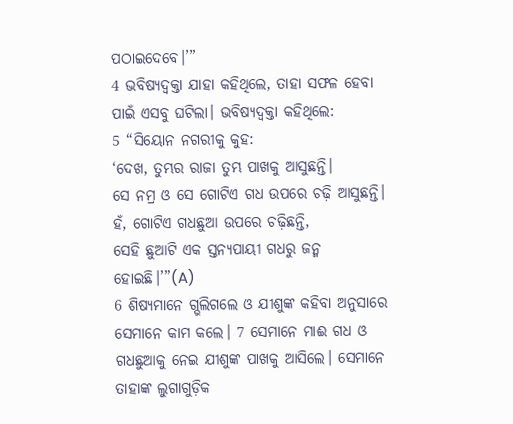ପଠାଇଦେବେ।’”
4 ଭବିଷ୍ୟଦ୍ବକ୍ତା ଯାହା କହିଥିଲେ, ତାହା ସଫଳ ହେବା ପାଇଁ ଏସବୁ ଘଟିଲା। ଭବିଷ୍ୟଦ୍ବକ୍ତା କହିଥିଲେ:
5 “ସିୟୋନ ନଗରୀକୁ କୁହ:
‘ଦେଖ, ତୁମ୍ଭର ରାଜା ତୁମ୍ଭ ପାଖକୁ ଆସୁଛନ୍ତି।
ସେ ନମ୍ର ଓ ସେ ଗୋଟିଏ ଗଧ ଉପରେ ଚଢ଼ି ଆସୁଛନ୍ତି।
ହଁ, ଗୋଟିଏ ଗଧଛୁଆ ଉପରେ ଚଢ଼ିଛନ୍ତି,
ସେହି ଛୁଆଟି ଏକ ସ୍ତନ୍ୟପାୟୀ ଗଧରୁ ଜନ୍ମ ହୋଇଛି।’”(A)
6 ଶିଷ୍ୟମାନେ ଗ୍ଭଲିଗଲେ ଓ ଯୀଶୁଙ୍କ କହିବା ଅନୁସାରେ ସେମାନେ କାମ କଲେ। 7 ସେମାନେ ମାଈ ଗଧ ଓ ଗଧଛୁଆକୁ ନେଇ ଯୀଶୁଙ୍କ ପାଖକୁ ଆସିଲେ। ସେମାନେ ତାହାଙ୍କ ଲୁଗାଗୁଡ଼ିକ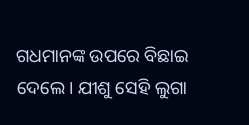ଗଧମାନଙ୍କ ଉପରେ ବିଛାଇ ଦେଲେ। ଯୀଶୁ ସେହି ଲୁଗା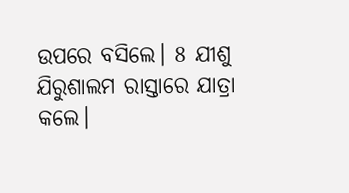ଉପରେ ବସିଲେ। 8 ଯୀଶୁ ଯିରୁଶାଲମ ରାସ୍ତାରେ ଯାତ୍ରା କଲେ।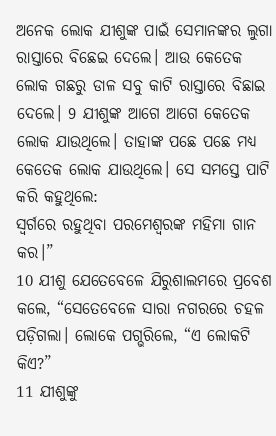ଅନେକ ଲୋକ ଯୀଶୁଙ୍କ ପାଇଁ ସେମାନଙ୍କର ଲୁଗା ରାସ୍ତାରେ ବିଛେଇ ଦେଲେ। ଆଉ କେତେକ ଲୋକ ଗଛରୁ ଡାଳ ସବୁ କାଟି ରାସ୍ତାରେ ବିଛାଇ ଦେଲେ। 9 ଯୀଶୁଙ୍କ ଆଗେ ଆଗେ କେତେକ ଲୋକ ଯାଉଥିଲେ। ତାହାଙ୍କ ପଛେ ପଛେ ମଧ୍ୟ କେତେକ ଲୋକ ଯାଉଥିଲେ। ସେ ସମସ୍ତେ ପାଟି କରି କହୁଥିଲେ:
ସ୍ୱର୍ଗରେ ରହୁଥିବା ପରମେଶ୍ୱରଙ୍କ ମହିମା ଗାନ କର।”
10 ଯୀଶୁ ଯେତେବେଳେ ଯିରୁଶାଲମରେ ପ୍ରବେଶ କଲେ, “ସେତେବେଳେ ସାରା ନଗରରେ ଚହଳ ପଡ଼ିଗଲା। ଲୋକେ ପଗ୍ଭରିଲେ, “ଏ ଲୋକଟି କିଏ?”
11 ଯୀଶୁଙ୍କୁ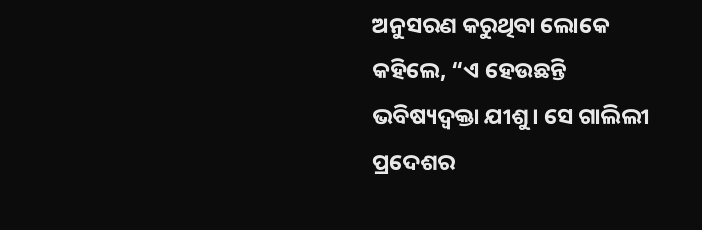ଅନୁସରଣ କରୁଥିବା ଲୋକେ କହିଲେ, “ଏ ହେଉଛନ୍ତି ଭବିଷ୍ୟଦ୍ବକ୍ତା ଯୀଶୁ। ସେ ଗାଲିଲୀ ପ୍ରଦେଶର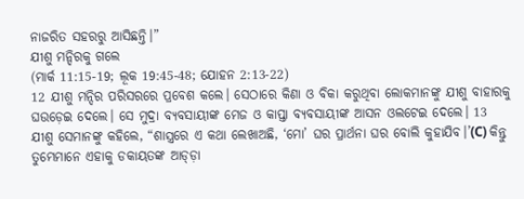ନାଜରିତ ସହରରୁ ଆସିଛନ୍ତି।”
ଯୀଶୁ ମନ୍ଦିରକୁ ଗଲେ
(ମାର୍କ 11:15-19; ଲୂକ 19:45-48; ଯୋହନ 2:13-22)
12 ଯୀଶୁ ମନ୍ଦିର ପରିସରରେ ପ୍ରବେଶ କଲେ। ସେଠାରେ କିଣା ଓ ବିକା କରୁଥିବା ଲୋକମାନଙ୍କୁ ଯୀଶୁ ବାହାରକୁ ଘଉଡ଼େଇ ଦେଲେ। ସେ ମୁଦ୍ରା ବ୍ୟବସାୟୀଙ୍କ ମେଜ ଓ କାପ୍ତା ବ୍ୟବସାୟୀଙ୍କ ଆସନ ଓଲଟେଇ ଦେଲେ। 13 ଯୀଶୁ ସେମାନଙ୍କୁ କହିଲେ, “ଶାସ୍ତ୍ରରେ ଏ କଥା ଲେଖାଅଛି, ‘ମୋ’ ଘର ପ୍ରାର୍ଥନା ଘର ବୋଲି କୁହାଯିବ।’(C) କିନ୍ତୁ ତୁମ୍ଭେମାନେ ଏହାକୁ ଡକାୟତଙ୍କ ଆଡ୍ଡ଼ା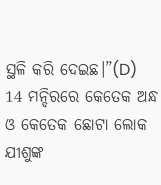ସ୍ଥଳି କରି ଦେଇଛ।”(D)
14 ମନ୍ଦିରରେ କେତେକ ଅନ୍ଧ ଓ କେତେକ ଛୋଟା ଲୋକ ଯୀଶୁଙ୍କ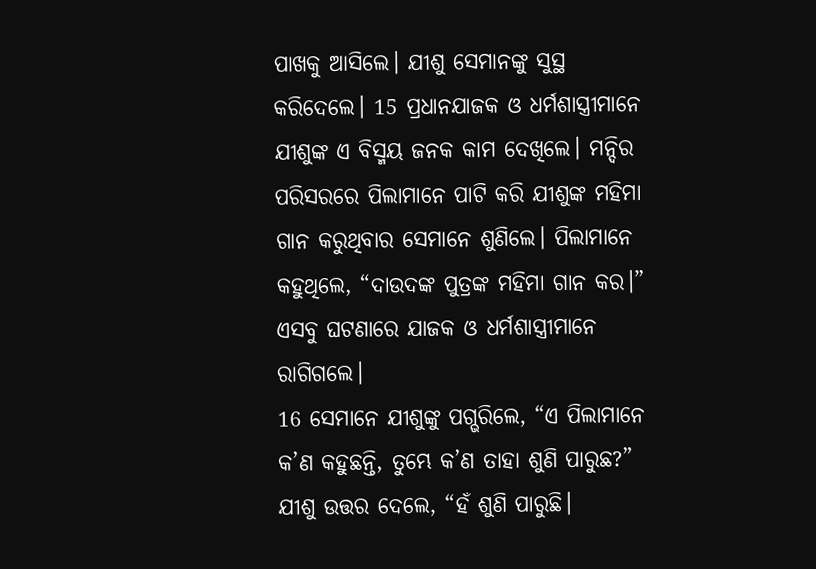ପାଖକୁ ଆସିଲେ। ଯୀଶୁ ସେମାନଙ୍କୁ ସୁସ୍ଥ କରିଦେଲେ। 15 ପ୍ରଧାନଯାଜକ ଓ ଧର୍ମଶାସ୍ତ୍ରୀମାନେ ଯୀଶୁଙ୍କ ଏ ବିସ୍ମୟ ଜନକ କାମ ଦେଖିଲେ। ମନ୍ଦିର ପରିସରରେ ପିଲାମାନେ ପାଟି କରି ଯୀଶୁଙ୍କ ମହିମା ଗାନ କରୁଥିବାର ସେମାନେ ଶୁଣିଲେ। ପିଲାମାନେ କହୁଥିଲେ, “ଦାଉଦଙ୍କ ପୁତ୍ରଙ୍କ ମହିମା ଗାନ କର।” ଏସବୁ ଘଟଣାରେ ଯାଜକ ଓ ଧର୍ମଶାସ୍ତ୍ରୀମାନେ ରାଗିଗଲେ।
16 ସେମାନେ ଯୀଶୁଙ୍କୁ ପଗ୍ଭରିଲେ, “ଏ ପିଲାମାନେ କ’ଣ କହୁଛନ୍ତି, ତୁମ୍ଭେ କ’ଣ ତାହା ଶୁଣି ପାରୁଛ?”
ଯୀଶୁ ଉତ୍ତର ଦେଲେ, “ହଁ ଶୁଣି ପାରୁଛି।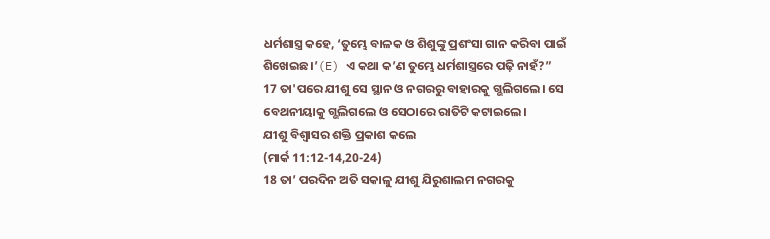ଧର୍ମଶାସ୍ତ୍ର କହେ, ‘ତୁମ୍ଭେ ବାଳକ ଓ ଶିଶୁଙ୍କୁ ପ୍ରଶଂସା ଗାନ କରିବା ପାଇଁ ଶିଖେଇଛ।’(E) ଏ କଥା କ’ଣ ତୁମ୍ଭେ ଧର୍ମଶାସ୍ତ୍ରରେ ପଢ଼ି ନାହଁ?”
17 ତା'ପରେ ଯୀଶୁ ସେ ସ୍ଥାନ ଓ ନଗରରୁ ବାହାରକୁ ଗ୍ଭଲିଗଲେ। ସେ ବେଥନୀୟାକୁ ଗ୍ଭଲିଗଲେ ଓ ସେଠାରେ ରାତିଟି କଟାଇଲେ।
ଯୀଶୁ ବିଶ୍ୱାସର ଶକ୍ତି ପ୍ରକାଶ କଲେ
(ମାର୍କ 11:12-14,20-24)
18 ତା’ ପରଦିନ ଅତି ସକାଳୁ ଯୀଶୁ ଯିରୁଶାଲମ ନଗରକୁ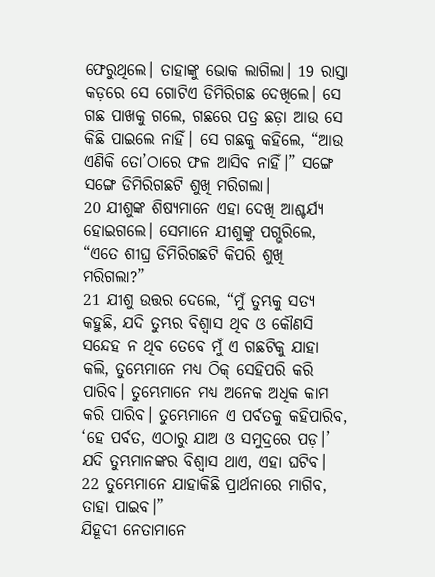ଫେରୁଥିଲେ। ତାହାଙ୍କୁ ଭୋକ ଲାଗିଲା। 19 ରାସ୍ତା କଡ଼ରେ ସେ ଗୋଟିଏ ଡିମିରିଗଛ ଦେଖିଲେ। ସେ ଗଛ ପାଖକୁ ଗଲେ, ଗଛରେ ପତ୍ର ଛଡ଼ା ଆଉ ସେ କିଛି ପାଇଲେ ନାହିଁ। ସେ ଗଛକୁ କହିଲେ, “ଆଉ ଏଣିକି ତୋ’ଠାରେ ଫଳ ଆସିବ ନାହିଁ।” ସଙ୍ଗେ ସଙ୍ଗେ ଡିମିରିଗଛଟି ଶୁଖି ମରିଗଲା।
20 ଯୀଶୁଙ୍କ ଶିଷ୍ୟମାନେ ଏହା ଦେଖି ଆଶ୍ଚର୍ଯ୍ୟ ହୋଇଗଲେ। ସେମାନେ ଯୀଶୁଙ୍କୁ ପଗ୍ଭରିଲେ, “ଏତେ ଶୀଘ୍ର ଡିମିରିଗଛଟି କିପରି ଶୁଖି ମରିଗଲା?”
21 ଯୀଶୁ ଉତ୍ତର ଦେଲେ, “ମୁଁ ତୁମ୍ଭକୁ ସତ୍ୟ କହୁଛି, ଯଦି ତୁମ୍ଭର ବିଶ୍ୱାସ ଥିବ ଓ କୌଣସି ସନ୍ଦେହ ନ ଥିବ ତେବେ ମୁଁ ଏ ଗଛଟିକୁ ଯାହା କଲି, ତୁମ୍ଭେମାନେ ମଧ୍ୟ ଠିକ୍ ସେହିପରି କରି ପାରିବ। ତୁମ୍ଭେମାନେ ମଧ୍ୟ ଅନେକ ଅଧିକ କାମ କରି ପାରିବ। ତୁମ୍ଭେମାନେ ଏ ପର୍ବତକୁ କହିପାରିବ, ‘ହେ ପର୍ବତ, ଏଠାରୁ ଯାଅ ଓ ସମୁଦ୍ରରେ ପଡ଼।’ ଯଦି ତୁମ୍ଭମାନଙ୍କର ବିଶ୍ୱାସ ଥାଏ, ଏହା ଘଟିବ। 22 ତୁମ୍ଭେମାନେ ଯାହାକିଛି ପ୍ରାର୍ଥନାରେ ମାଗିବ, ତାହା ପାଇବ।”
ଯିହୂଦୀ ନେତାମାନେ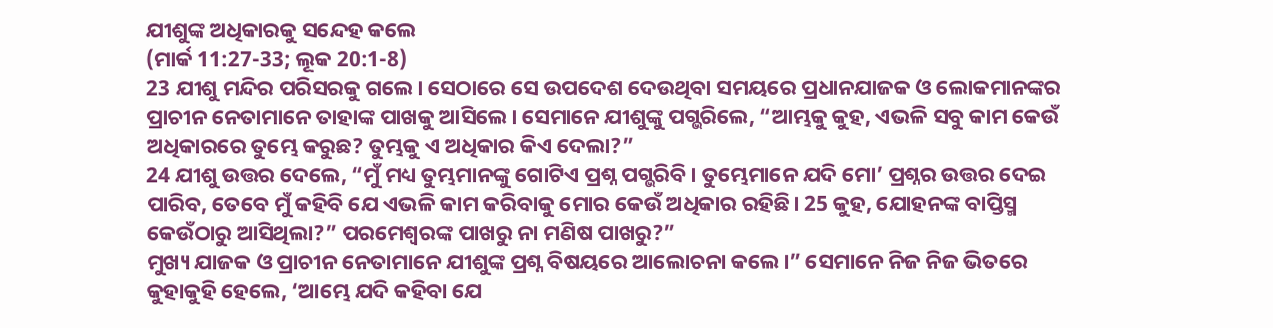ଯୀଶୁଙ୍କ ଅଧିକାରକୁ ସନ୍ଦେହ କଲେ
(ମାର୍କ 11:27-33; ଲୂକ 20:1-8)
23 ଯୀଶୁ ମନ୍ଦିର ପରିସରକୁ ଗଲେ। ସେଠାରେ ସେ ଉପଦେଶ ଦେଉଥିବା ସମୟରେ ପ୍ରଧାନଯାଜକ ଓ ଲୋକମାନଙ୍କର ପ୍ରାଚୀନ ନେତାମାନେ ତାହାଙ୍କ ପାଖକୁ ଆସିଲେ। ସେମାନେ ଯୀଶୁଙ୍କୁ ପଗ୍ଭରିଲେ, “ଆମ୍ଭକୁ କୁହ, ଏଭଳି ସବୁ କାମ କେଉଁ ଅଧିକାରରେ ତୁମ୍ଭେ କରୁଛ? ତୁମ୍ଭକୁ ଏ ଅଧିକାର କିଏ ଦେଲା?”
24 ଯୀଶୁ ଉତ୍ତର ଦେଲେ, “ମୁଁ ମଧ୍ୟ ତୁମ୍ଭମାନଙ୍କୁ ଗୋଟିଏ ପ୍ରଶ୍ନ ପଗ୍ଭରିବି। ତୁମ୍ଭେମାନେ ଯଦି ମୋ’ ପ୍ରଶ୍ନର ଉତ୍ତର ଦେଇ ପାରିବ, ତେବେ ମୁଁ କହିବି ଯେ ଏଭଳି କାମ କରିବାକୁ ମୋର କେଉଁ ଅଧିକାର ରହିଛି। 25 କୁହ, ଯୋହନଙ୍କ ବାପ୍ତିସ୍ମ କେଉଁଠାରୁ ଆସିଥିଲା?” ପରମେଶ୍ୱରଙ୍କ ପାଖରୁ ନା ମଣିଷ ପାଖରୁ?”
ମୁଖ୍ୟ ଯାଜକ ଓ ପ୍ରାଚୀନ ନେତାମାନେ ଯୀଶୁଙ୍କ ପ୍ରଶ୍ନ ବିଷୟରେ ଆଲୋଚନା କଲେ।” ସେମାନେ ନିଜ ନିଜ ଭିତରେ କୁହାକୁହି ହେଲେ, ‘ଆମ୍ଭେ ଯଦି କହିବା ଯେ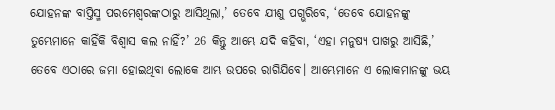ଯୋହନଙ୍କ ବାପ୍ତିସ୍ମ ପରମେଶ୍ୱରଙ୍କଠାରୁ ଆସିଥିଲା,’ ତେବେ ଯୀଶୁ ପଗ୍ଭରିବେ, ‘ତେବେ ଯୋହନଙ୍କୁ ତୁମ୍ଭେମାନେ କାହିଁକି ବିଶ୍ୱାସ କଲ ନାହିଁ?’ 26 କିନ୍ତୁ ଆମ୍ଭେ ଯଦି କହିବା, ‘ଏହା ମନୁଷ୍ୟ ପାଖରୁ ଆସିଛି,’ ତେବେ ଏଠାରେ ଜମା ହୋଇଥିବା ଲୋକେ ଆମ୍ଭ ଉପରେ ରାଗିଯିବେ। ଆମ୍ଭେମାନେ ଏ ଲୋକମାନଙ୍କୁ ଭୟ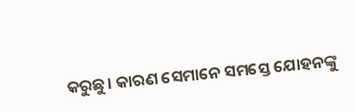କରୁଛୁ। କାରଣ ସେମାନେ ସମସ୍ତେ ଯୋହନଙ୍କୁ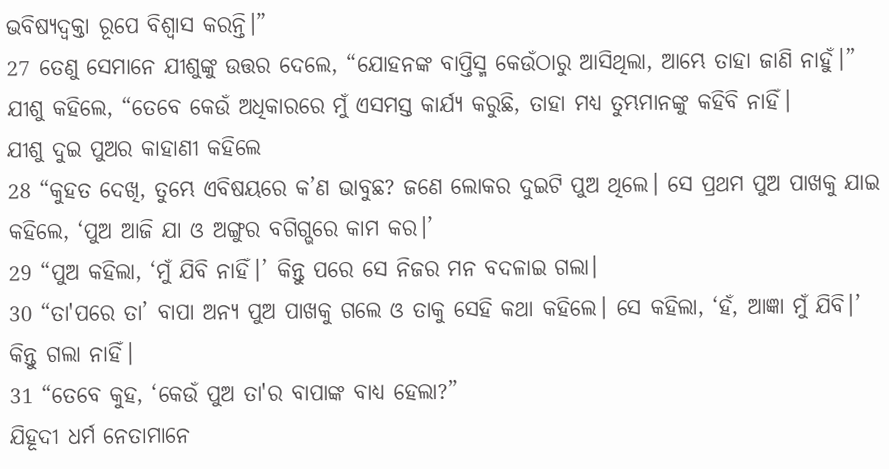ଭବିଷ୍ୟଦ୍ବକ୍ତା ରୂପେ ବିଶ୍ୱାସ କରନ୍ତି।”
27 ତେଣୁ ସେମାନେ ଯୀଶୁଙ୍କୁ ଉତ୍ତର ଦେଲେ, “ଯୋହନଙ୍କ ବାପ୍ତିସ୍ମ କେଉଁଠାରୁ ଆସିଥିଲା, ଆମ୍ଭେ ତାହା ଜାଣି ନାହୁଁ।”
ଯୀଶୁ କହିଲେ, “ତେବେ କେଉଁ ଅଧିକାରରେ ମୁଁ ଏସମସ୍ତ କାର୍ଯ୍ୟ କରୁଛି, ତାହା ମଧ୍ୟ ତୁମ୍ଭମାନଙ୍କୁ କହିବି ନାହିଁ।
ଯୀଶୁ ଦୁଇ ପୁଅର କାହାଣୀ କହିଲେ
28 “କୁହତ ଦେଖି, ତୁମ୍ଭେ ଏବିଷୟରେ କ’ଣ ଭାବୁଛ? ଜଣେ ଲୋକର ଦୁଇଟି ପୁଅ ଥିଲେ। ସେ ପ୍ରଥମ ପୁଅ ପାଖକୁ ଯାଇ କହିଲେ, ‘ପୁଅ ଆଜି ଯା ଓ ଅଙ୍ଗୁର ବଗିଗ୍ଭରେ କାମ କର।’
29 “ପୁଅ କହିଲା, ‘ମୁଁ ଯିବି ନାହିଁ।’ କିନ୍ତୁ ପରେ ସେ ନିଜର ମନ ବଦଳାଇ ଗଲା।
30 “ତା'ପରେ ତା’ ବାପା ଅନ୍ୟ ପୁଅ ପାଖକୁ ଗଲେ ଓ ତାକୁ ସେହି କଥା କହିଲେ। ସେ କହିଲା, ‘ହଁ, ଆଜ୍ଞା ମୁଁ ଯିବି।’ କିନ୍ତୁ ଗଲା ନାହିଁ।
31 “ତେବେ କୁହ, ‘କେଉଁ ପୁଅ ତା'ର ବାପାଙ୍କ ବାଧ୍ୟ ହେଲା?”
ଯିହୂଦୀ ଧର୍ମ ନେତାମାନେ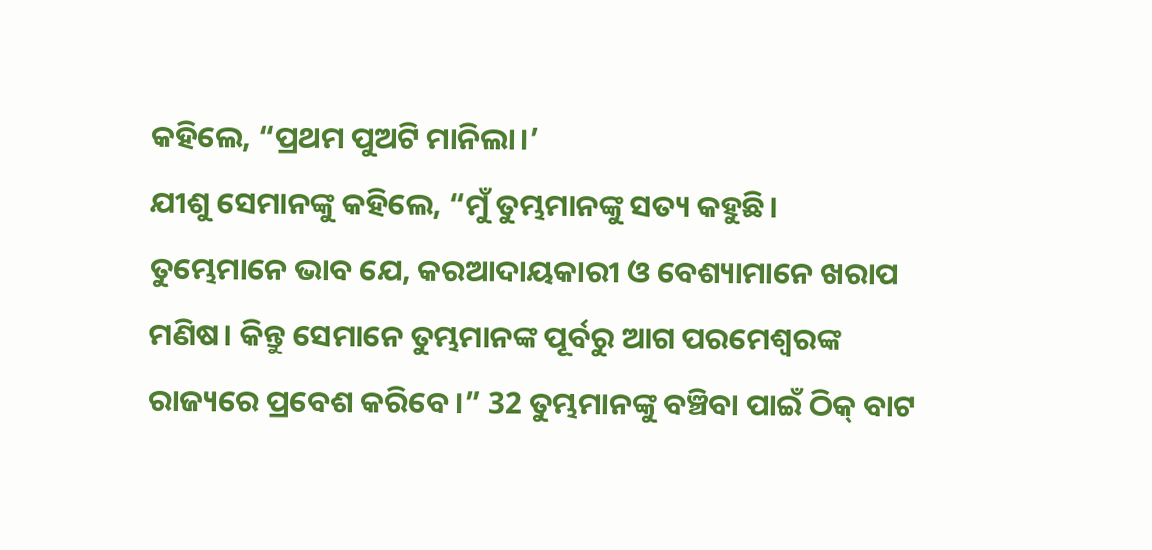କହିଲେ, “ପ୍ରଥମ ପୁଅଟି ମାନିଲା।’
ଯୀଶୁ ସେମାନଙ୍କୁ କହିଲେ, “ମୁଁ ତୁମ୍ଭମାନଙ୍କୁ ସତ୍ୟ କହୁଛି। ତୁମ୍ଭେମାନେ ଭାବ ଯେ, କରଆଦାୟକାରୀ ଓ ବେଶ୍ୟାମାନେ ଖରାପ ମଣିଷ। କିନ୍ତୁ ସେମାନେ ତୁମ୍ଭମାନଙ୍କ ପୂର୍ବରୁ ଆଗ ପରମେଶ୍ୱରଙ୍କ ରାଜ୍ୟରେ ପ୍ରବେଶ କରିବେ।” 32 ତୁମ୍ଭମାନଙ୍କୁ ବଞ୍ଚିବା ପାଇଁ ଠିକ୍ ବାଟ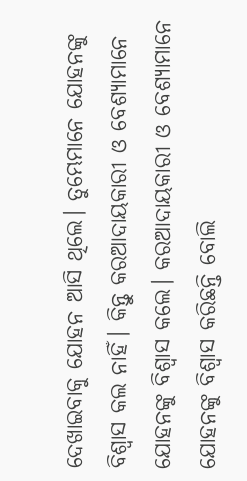ଦେଖାଇବାକୁ ଯୋହନ ଆସି ଥିଲେ। ତୁମ୍ଭେମାନେ ଯୋହନଙ୍କୁ ବିଶ୍ୱାସ କଲ ନାହିଁ। କିନ୍ତୁ କରଆଦାୟକାରୀ ଓ ବେଶ୍ୟାମାନେ ଯୋହନଙ୍କୁ ବିଶ୍ୱାସ କଲେ। କରଆଦାୟକାରୀ ଓ ବେଶ୍ୟାମାନେ ଯୋହନଙ୍କୁ ବିଶ୍ୱାସ କରିଛନ୍ତି ବୋଲି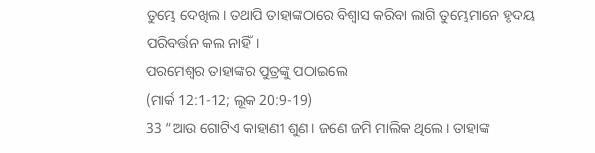ତୁମ୍ଭେ ଦେଖିଲ। ତଥାପି ତାହାଙ୍କଠାରେ ବିଶ୍ୱାସ କରିବା ଲାଗି ତୁମ୍ଭେମାନେ ହୃଦୟ ପରିବର୍ତ୍ତନ କଲ ନାହିଁ।
ପରମେଶ୍ୱର ତାହାଙ୍କର ପୁତ୍ରଙ୍କୁ ପଠାଇଲେ
(ମାର୍କ 12:1-12; ଲୂକ 20:9-19)
33 “ଆଉ ଗୋଟିଏ କାହାଣୀ ଶୁଣ। ଜଣେ ଜମି ମାଲିକ ଥିଲେ। ତାହାଙ୍କ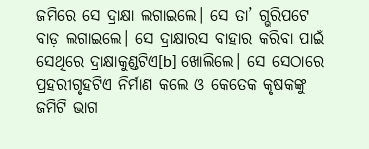ଜମିରେ ସେ ଦ୍ରାକ୍ଷା ଲଗାଇଲେ। ସେ ତା’ ଗ୍ଭରିପଟେ ବାଡ଼ ଲଗାଇଲେ। ସେ ଦ୍ରାକ୍ଷାରସ ବାହାର କରିବା ପାଇଁ ସେଥିରେ ଦ୍ରାକ୍ଷାକୁଣ୍ଡଟିଏ[b] ଖୋଲିଲେ। ସେ ସେଠାରେ ପ୍ରହରୀଗୃହଟିଏ ନିର୍ମାଣ କଲେ ଓ କେତେକ କୃଷକଙ୍କୁ ଜମିଟି ଭାଗ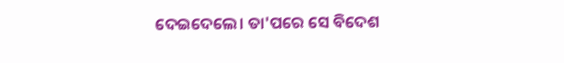ଦେଇଦେଲେ। ତା'ପରେ ସେ ବିଦେଶ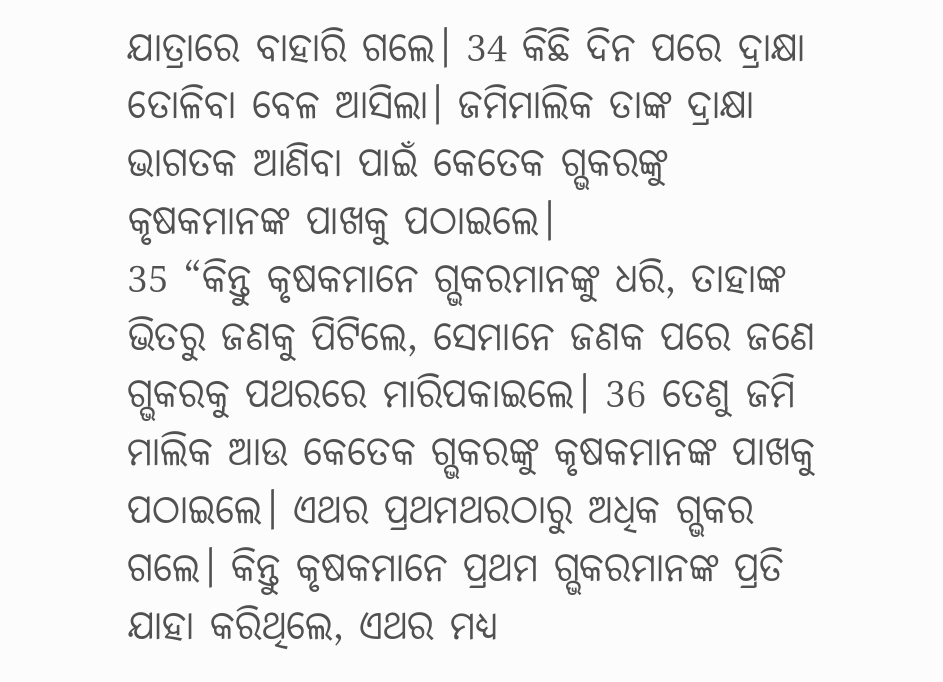ଯାତ୍ରାରେ ବାହାରି ଗଲେ। 34 କିଛି ଦିନ ପରେ ଦ୍ରାକ୍ଷା ତୋଳିବା ବେଳ ଆସିଲା। ଜମିମାଲିକ ତାଙ୍କ ଦ୍ରାକ୍ଷା ଭାଗତକ ଆଣିବା ପାଇଁ କେତେକ ଗ୍ଭକରଙ୍କୁ କୃଷକମାନଙ୍କ ପାଖକୁ ପଠାଇଲେ।
35 “କିନ୍ତୁ କୃଷକମାନେ ଗ୍ଭକରମାନଙ୍କୁ ଧରି, ତାହାଙ୍କ ଭିତରୁ ଜଣକୁ ପିଟିଲେ, ସେମାନେ ଜଣକ ପରେ ଜଣେ ଗ୍ଭକରକୁ ପଥରରେ ମାରିପକାଇଲେ। 36 ତେଣୁ ଜମି ମାଲିକ ଆଉ କେତେକ ଗ୍ଭକରଙ୍କୁ କୃଷକମାନଙ୍କ ପାଖକୁ ପଠାଇଲେ। ଏଥର ପ୍ରଥମଥରଠାରୁ ଅଧିକ ଗ୍ଭକର ଗଲେ। କିନ୍ତୁ କୃଷକମାନେ ପ୍ରଥମ ଗ୍ଭକରମାନଙ୍କ ପ୍ରତି ଯାହା କରିଥିଲେ, ଏଥର ମଧ୍ୟ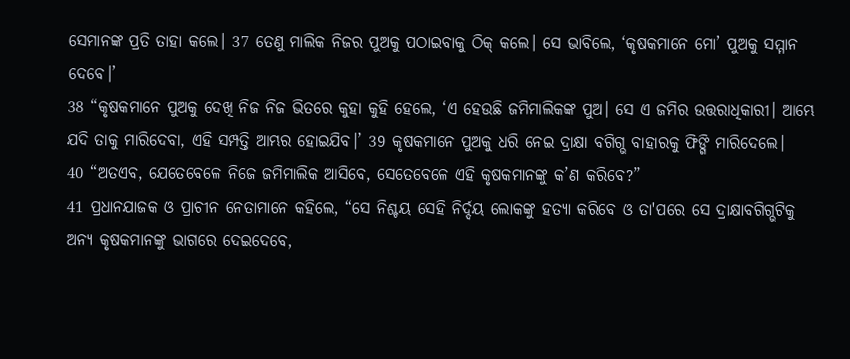ସେମାନଙ୍କ ପ୍ରତି ତାହା କଲେ। 37 ତେଣୁ ମାଲିକ ନିଜର ପୁଅକୁ ପଠାଇବାକୁ ଠିକ୍ କଲେ। ସେ ଭାବିଲେ, ‘କୃଷକମାନେ ମୋ’ ପୁଅକୁ ସମ୍ମାନ ଦେବେ।’
38 “କୃଷକମାନେ ପୁଅକୁ ଦେଖି ନିଜ ନିଜ ଭିତରେ କୁହା କୁହି ହେଲେ, ‘ଏ ହେଉଛି ଜମିମାଲିକଙ୍କ ପୁଅ। ସେ ଏ ଜମିର ଉତ୍ତରାଧିକାରୀ। ଆମ୍ଭେ ଯଦି ତାକୁ ମାରିଦେବା, ଏହି ସମ୍ପତ୍ତି ଆମ୍ଭର ହୋଇଯିବ।’ 39 କୃଷକମାନେ ପୁଅକୁ ଧରି ନେଇ ଦ୍ରାକ୍ଷା ବଗିଗ୍ଭ ବାହାରକୁ ଫିଙ୍ଗି ମାରିଦେଲେ।
40 “ଅତଏବ, ଯେତେବେଳେ ନିଜେ ଜମିମାଲିକ ଆସିବେ, ସେତେବେଳେ ଏହି କୃଷକମାନଙ୍କୁ କ’ଣ କରିବେ?”
41 ପ୍ରଧାନଯାଜକ ଓ ପ୍ରାଚୀନ ନେତାମାନେ କହିଲେ, “ସେ ନିଶ୍ଚୟ ସେହି ନିର୍ଦ୍ଦୟ ଲୋକଙ୍କୁ ହତ୍ୟା କରିବେ ଓ ତା'ପରେ ସେ ଦ୍ରାକ୍ଷାବଗିଗ୍ଭଟିକୁ ଅନ୍ୟ କୃଷକମାନଙ୍କୁ ଭାଗରେ ଦେଇଦେବେ,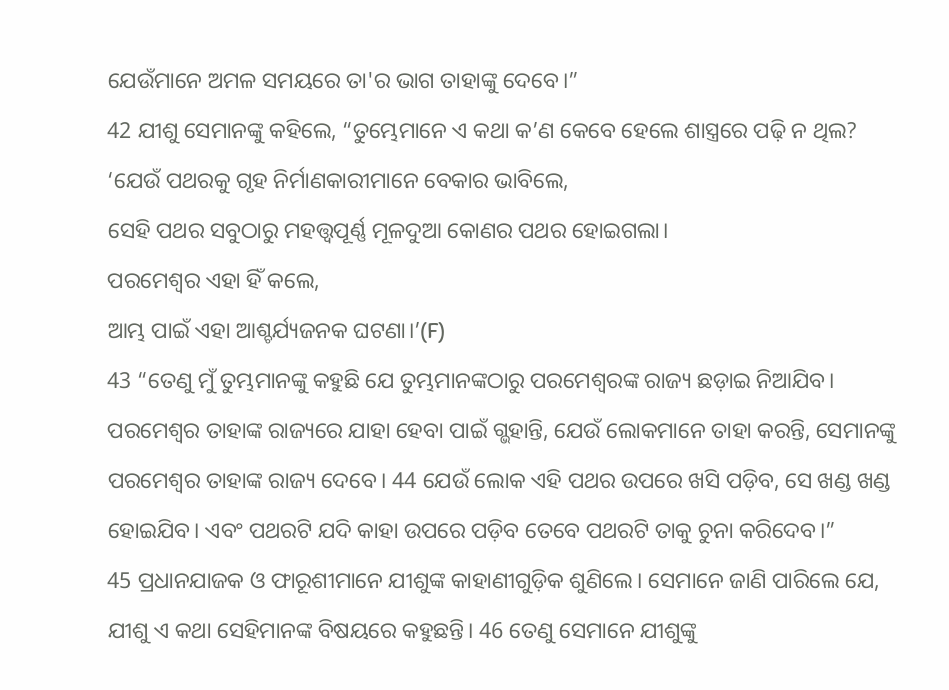ଯେଉଁମାନେ ଅମଳ ସମୟରେ ତା'ର ଭାଗ ତାହାଙ୍କୁ ଦେବେ।”
42 ଯୀଶୁ ସେମାନଙ୍କୁ କହିଲେ, “ତୁମ୍ଭେମାନେ ଏ କଥା କ’ଣ କେବେ ହେଲେ ଶାସ୍ତ୍ରରେ ପଢ଼ି ନ ଥିଲ?
‘ଯେଉଁ ପଥରକୁ ଗୃହ ନିର୍ମାଣକାରୀମାନେ ବେକାର ଭାବିଲେ,
ସେହି ପଥର ସବୁଠାରୁ ମହତ୍ତ୍ୱପୂର୍ଣ୍ଣ ମୂଳଦୁଆ କୋଣର ପଥର ହୋଇଗଲା।
ପରମେଶ୍ୱର ଏହା ହିଁ କଲେ,
ଆମ୍ଭ ପାଇଁ ଏହା ଆଶ୍ଚର୍ଯ୍ୟଜନକ ଘଟଣା।’(F)
43 “ତେଣୁ ମୁଁ ତୁମ୍ଭମାନଙ୍କୁ କହୁଛି ଯେ ତୁମ୍ଭମାନଙ୍କଠାରୁ ପରମେଶ୍ୱରଙ୍କ ରାଜ୍ୟ ଛଡ଼ାଇ ନିଆଯିବ। ପରମେଶ୍ୱର ତାହାଙ୍କ ରାଜ୍ୟରେ ଯାହା ହେବା ପାଇଁ ଗ୍ଭହାନ୍ତି, ଯେଉଁ ଲୋକମାନେ ତାହା କରନ୍ତି, ସେମାନଙ୍କୁ ପରମେଶ୍ୱର ତାହାଙ୍କ ରାଜ୍ୟ ଦେବେ। 44 ଯେଉଁ ଲୋକ ଏହି ପଥର ଉପରେ ଖସି ପଡ଼ିବ, ସେ ଖଣ୍ଡ ଖଣ୍ଡ ହୋଇଯିବ। ଏବଂ ପଥରଟି ଯଦି କାହା ଉପରେ ପଡ଼ିବ ତେବେ ପଥରଟି ତାକୁ ଚୁନା କରିଦେବ।”
45 ପ୍ରଧାନଯାଜକ ଓ ଫାରୂଶୀମାନେ ଯୀଶୁଙ୍କ କାହାଣୀଗୁଡ଼ିକ ଶୁଣିଲେ। ସେମାନେ ଜାଣି ପାରିଲେ ଯେ, ଯୀଶୁ ଏ କଥା ସେହିମାନଙ୍କ ବିଷୟରେ କହୁଛନ୍ତି। 46 ତେଣୁ ସେମାନେ ଯୀଶୁଙ୍କୁ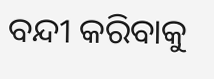ବନ୍ଦୀ କରିବାକୁ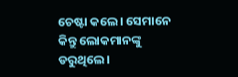ଚେଷ୍ଟା କଲେ। ସେମାନେ କିନ୍ତୁ ଲୋକମାନଙ୍କୁ ଡରୁଥିଲେ।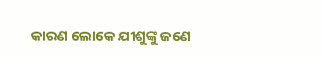କାରଣ ଲୋକେ ଯୀଶୁଙ୍କୁ ଜଣେ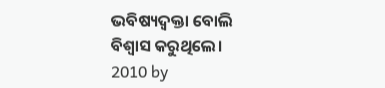ଭବିଷ୍ୟଦ୍ବକ୍ତା ବୋଲି ବିଶ୍ୱାସ କରୁଥିଲେ।
2010 by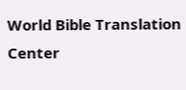World Bible Translation Center